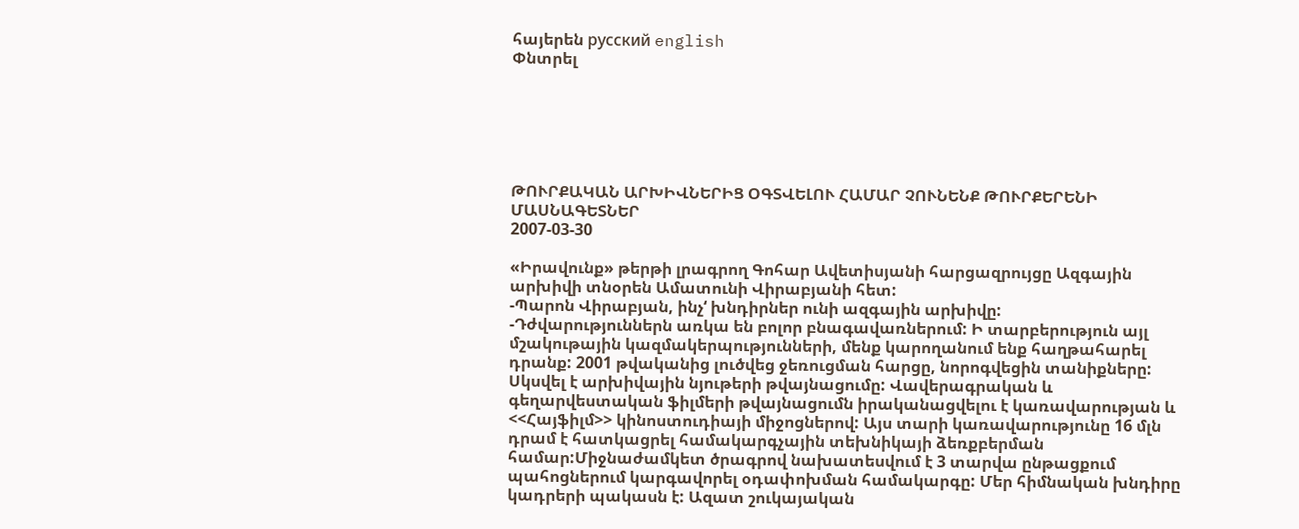հայերեն русский english
Փնտրել






ԹՈՒՐՔԱԿԱՆ ԱՐԽԻՎՆԵՐԻՑ ՕԳՏՎԵԼՈՒ ՀԱՄԱՐ ՉՈՒՆԵՆՔ ԹՈՒՐՔԵՐԵՆԻ ՄԱՍՆԱԳԵՏՆԵՐ
2007-03-30

«Իրավունք» թերթի լրագրող Գոհար Ավետիսյանի հարցազրույցը Ազգային արխիվի տնօրեն Ամատունի Վիրաբյանի հետ:
-Պարոն Վիրաբյան, ինչ‘ խնդիրներ ունի ազգային արխիվը:
-Դժվարություններն առկա են բոլոր բնագավառներում: Ի տարբերություն այլ մշակութային կազմակերպությունների, մենք կարողանում ենք հաղթահարել դրանք: 2001 թվականից լուծվեց ջեռուցման հարցը, նորոգվեցին տանիքները: Սկսվել է արխիվային նյութերի թվայնացումը: Վավերագրական և գեղարվեստական ֆիլմերի թվայնացումն իրականացվելու է կառավարության և <<Հայֆիլմ>> կինոստուդիայի միջոցներով: Այս տարի կառավարությունը 16 մլն դրամ է հատկացրել համակարգչային տեխնիկայի ձեռքբերման համար:Միջնաժամկետ ծրագրով նախատեսվում է 3 տարվա ընթացքում պահոցներում կարգավորել օդափոխման համակարգը: Մեր հիմնական խնդիրը կադրերի պակասն է: Ազատ շուկայական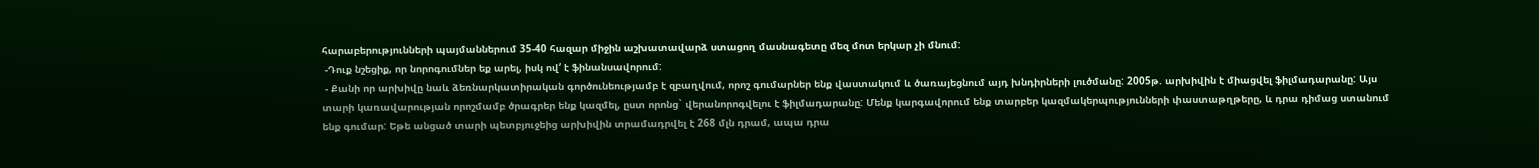հարաբերությունների պայմաններում 35-40 հազար միջին աշխատավարձ ստացող մասնագետը մեզ մոտ երկար չի մնում:
 -Դուք նշեցիք, որ նորոգումներ եք արել, իսկ ով‘ է ֆինանսավորում:
 - Քանի որ արխիվը նաև ձեռնարկատիրական գործունեությամբ է զբաղվում, որոշ գումարներ ենք վաստակում և ծառայեցնում այդ խնդիրների լուծմանը: 2005թ. արխիվին է միացվել ֆիլմադարանը: Այս տարի կառավարության որոշմամբ ծրագրեր ենք կազմել, ըստ որոնց` վերանորոգվելու է ֆիլմադարանը: Մենք կարգավորում ենք տարբեր կազմակերպությունների փաստաթղթերը, և դրա դիմաց ստանում ենք գումար: Եթե անցած տարի պետբյուջեից արխիվին տրամադրվել է 268 մլն դրամ, ապա դրա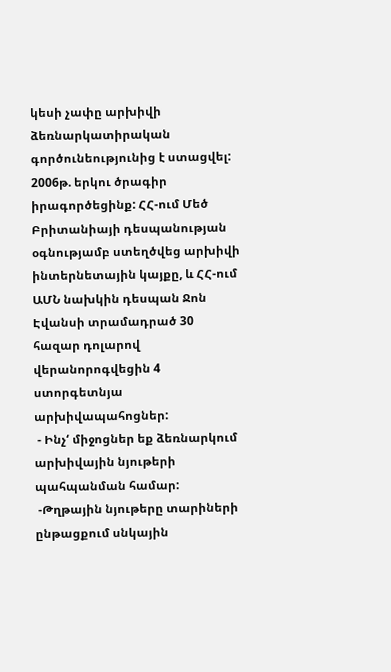կեսի չափը արխիվի ձեռնարկատիրական գործունեությունից է ստացվել: 2006թ. երկու ծրագիր իրագործեցինք: ՀՀ-ում Մեծ Բրիտանիայի դեսպանության օգնությամբ ստեղծվեց արխիվի ինտերնետային կայքը, և ՀՀ-ում ԱՄՆ նախկին դեսպան Ջոն Էվանսի տրամադրած 30 հազար դոլարով վերանորոգվեցին 4 ստորգետնյա արխիվապահոցներ:
 - Ինչ‘ միջոցներ եք ձեռնարկում արխիվային նյութերի պահպանման համար:
 -Թղթային նյութերը տարիների ընթացքում սնկային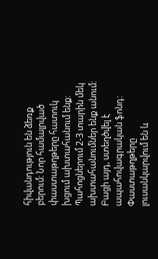հիվանդություն են ձեռք բերում: Նոր համալրված փաստաթղթերը հատուկ խցում ախտահանում ենք: Պահոցներում 2-3 տարին մեկ ախտահանումներ ենք անում: Բացի այդ, ստեղծվել է ապահովագրական ֆոնդ: Փաստաթղթերը լուսանկարվում են և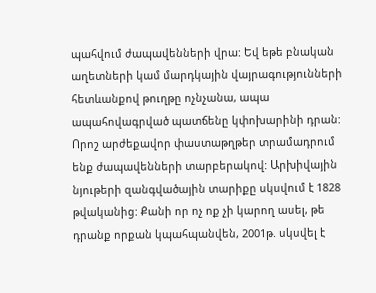պահվում ժապավենների վրա: Եվ եթե բնական աղետների կամ մարդկային վայրագությունների հետևանքով թուղթը ոչնչանա, ապա ապահովագրված պատճենը կփոխարինի դրան: Որոշ արժեքավոր փաստաթղթեր տրամադրում ենք ժապավենների տարբերակով: Արխիվային նյութերի զանգվածային տարիքը սկսվում է 1828 թվականից: Քանի որ ոչ ոք չի կարող ասել, թե դրանք որքան կպահպանվեն, 2001թ. սկսվել է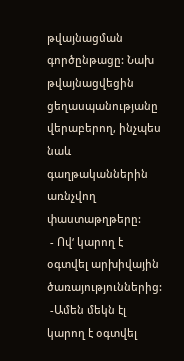թվայնացման գործընթացը: Նախ թվայնացվեցին ցեղասպանությանը վերաբերող, ինչպես նաև գաղթականներին առնչվող փաստաթղթերը:
 - Ով‘ կարող է օգտվել արխիվային ծառայություններից:
 -Ամեն մեկն էլ կարող է օգտվել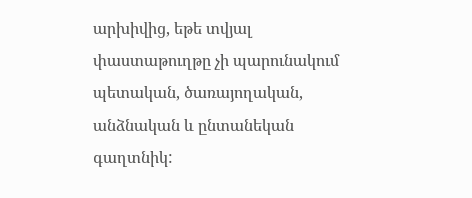արխիվից, եթե տվյալ փաստաթուղթը չի պարունակում պետական, ծառայողական, անձնական և ընտանեկան գաղտնիկ: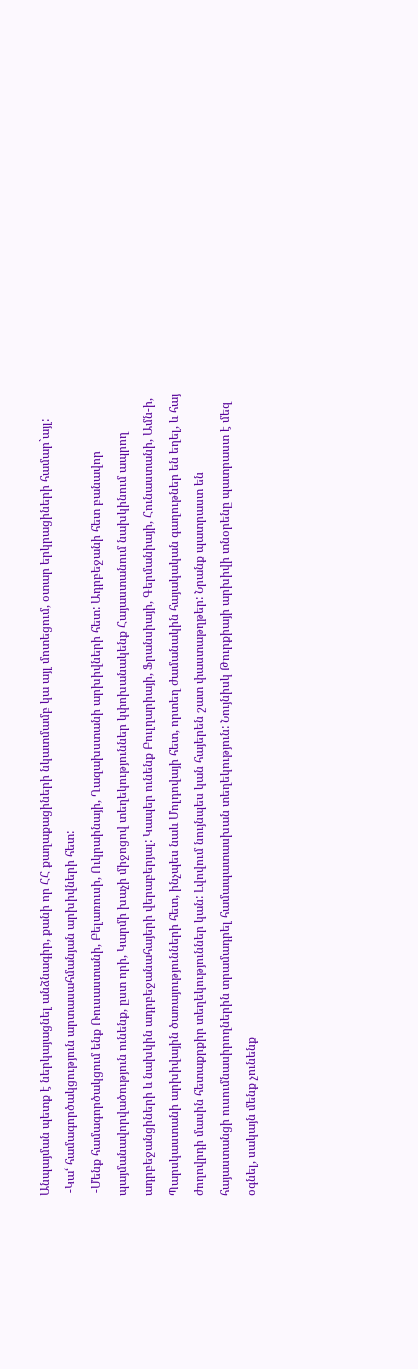Անպայման պետք է ներկայացնել անձնագիր, քանի որ ՀՀ քաղաքացիների նկատմամբ կա այլ մոտեցում, օտար երկրացիների համար`այլ:
 -Կա‘ համագործակցություն արտասահմանյան արխիվների հետ:
 -Մենք համագործակցում ենք Ռուսաստանի, Բելառուսի, Ուկրաինայի, Ղազախստանի արխիվների հետ: Ադրբեջանի հետ բանավոր պայմանավորվածություն ունենք, ըստ որի, Կարմի խաչի միջոցով տեղեկություններ կփոխանակենք Հայաստանում նախկինում ապրող ադրբեջանցիների և նախկին ադրբեջանահայերի վերաբերյալ: Կապեր ունենք Բուլղարիայի, Ֆրանսիայի, Գերմանիայի, Հունաստանի, Ամն-ի, Պարսկաստանի արխիվային ծառայությունների հետ, ինչպես նաև Մոլդովայի հետ, որտեղ ժամանակին հայակական գաղութներ են եղել, և հայ ժողովրդի մասին հետաքրքիր տեղեկություններ կան: Լվովում նույնպես կան հայերեն շատ փաստաթղթեր: Նրանք պատրաստ են հայաստանցի ուսումնասիրողներին տրամադրել համապատասխան տեղեկություն: Նույնիսկ Թուրքիայի արխիվի տնօրենը պատրաստ է մեզ օգնել, սակայն մենք չունենք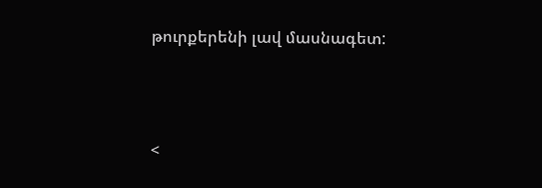թուրքերենի լավ մասնագետ:



<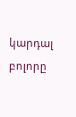կարդալ բոլորը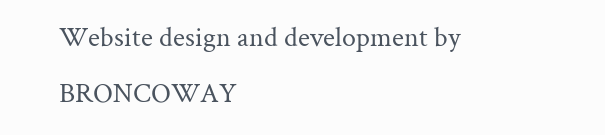Website design and development by BRONCOWAY